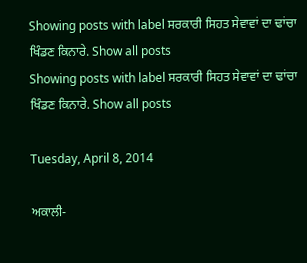Showing posts with label ਸਰਕਾਰੀ ਸਿਹਤ ਸੇਵਾਵਾਂ ਦਾ ਢਾਂਚਾ ਖਿੰਡਣ ਕਿਨਾਰੇ. Show all posts
Showing posts with label ਸਰਕਾਰੀ ਸਿਹਤ ਸੇਵਾਵਾਂ ਦਾ ਢਾਂਚਾ ਖਿੰਡਣ ਕਿਨਾਰੇ. Show all posts

Tuesday, April 8, 2014

ਅਕਾਲੀ-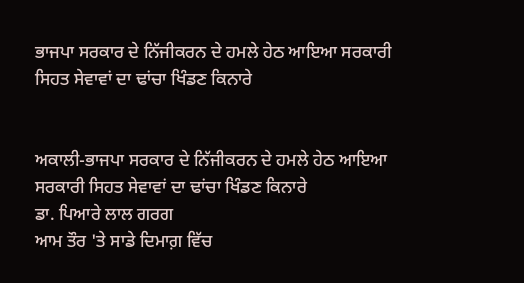ਭਾਜਪਾ ਸਰਕਾਰ ਦੇ ਨਿੱਜੀਕਰਨ ਦੇ ਹਮਲੇ ਹੇਠ ਆਇਆ ਸਰਕਾਰੀ ਸਿਹਤ ਸੇਵਾਵਾਂ ਦਾ ਢਾਂਚਾ ਖਿੰਡਣ ਕਿਨਾਰੇ


ਅਕਾਲੀ-ਭਾਜਪਾ ਸਰਕਾਰ ਦੇ ਨਿੱਜੀਕਰਨ ਦੇ ਹਮਲੇ ਹੇਠ ਆਇਆ
ਸਰਕਾਰੀ ਸਿਹਤ ਸੇਵਾਵਾਂ ਦਾ ਢਾਂਚਾ ਖਿੰਡਣ ਕਿਨਾਰੇ
ਡਾ. ਪਿਆਰੇ ਲਾਲ ਗਰਗ
ਆਮ ਤੌਰ 'ਤੇ ਸਾਡੇ ਦਿਮਾਗ਼ ਵਿੱਚ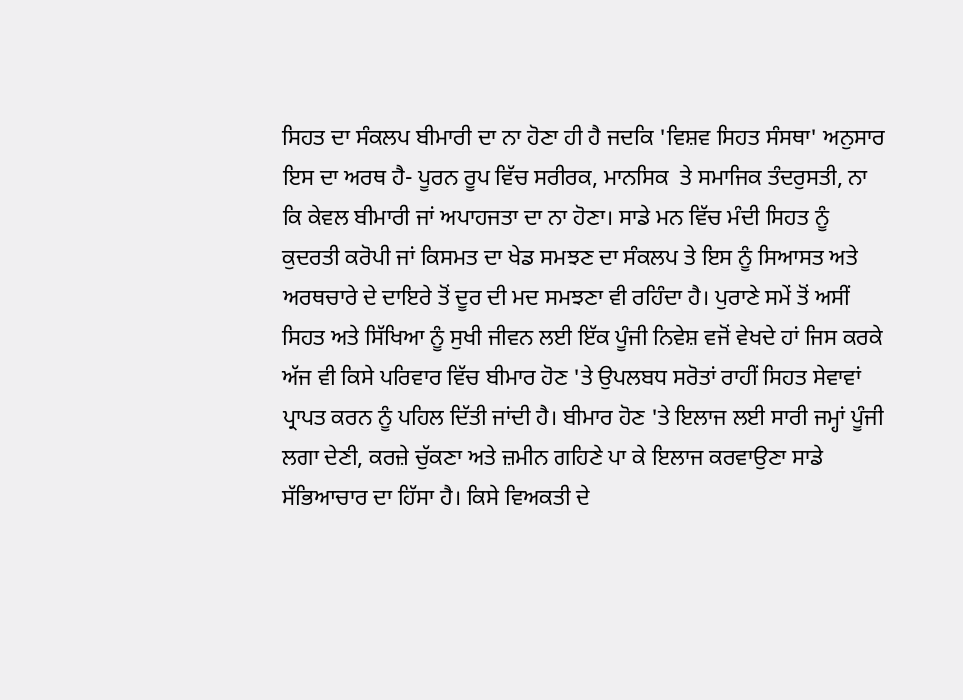ਸਿਹਤ ਦਾ ਸੰਕਲਪ ਬੀਮਾਰੀ ਦਾ ਨਾ ਹੋਣਾ ਹੀ ਹੈ ਜਦਕਿ 'ਵਿਸ਼ਵ ਸਿਹਤ ਸੰਸਥਾ' ਅਨੁਸਾਰ ਇਸ ਦਾ ਅਰਥ ਹੈ- ਪੂਰਨ ਰੂਪ ਵਿੱਚ ਸਰੀਰਕ, ਮਾਨਸਿਕ  ਤੇ ਸਮਾਜਿਕ ਤੰਦਰੁਸਤੀ, ਨਾ ਕਿ ਕੇਵਲ ਬੀਮਾਰੀ ਜਾਂ ਅਪਾਹਜਤਾ ਦਾ ਨਾ ਹੋਣਾ। ਸਾਡੇ ਮਨ ਵਿੱਚ ਮੰਦੀ ਸਿਹਤ ਨੂੰ ਕੁਦਰਤੀ ਕਰੋਪੀ ਜਾਂ ਕਿਸਮਤ ਦਾ ਖੇਡ ਸਮਝਣ ਦਾ ਸੰਕਲਪ ਤੇ ਇਸ ਨੂੰ ਸਿਆਸਤ ਅਤੇ ਅਰਥਚਾਰੇ ਦੇ ਦਾਇਰੇ ਤੋਂ ਦੂਰ ਦੀ ਮਦ ਸਮਝਣਾ ਵੀ ਰਹਿੰਦਾ ਹੈ। ਪੁਰਾਣੇ ਸਮੇਂ ਤੋਂ ਅਸੀਂ ਸਿਹਤ ਅਤੇ ਸਿੱਖਿਆ ਨੂੰ ਸੁਖੀ ਜੀਵਨ ਲਈ ਇੱਕ ਪੂੰਜੀ ਨਿਵੇਸ਼ ਵਜੋਂ ਵੇਖਦੇ ਹਾਂ ਜਿਸ ਕਰਕੇ ਅੱਜ ਵੀ ਕਿਸੇ ਪਰਿਵਾਰ ਵਿੱਚ ਬੀਮਾਰ ਹੋਣ 'ਤੇ ਉਪਲਬਧ ਸਰੋਤਾਂ ਰਾਹੀਂ ਸਿਹਤ ਸੇਵਾਵਾਂ ਪ੍ਰਾਪਤ ਕਰਨ ਨੂੰ ਪਹਿਲ ਦਿੱਤੀ ਜਾਂਦੀ ਹੈ। ਬੀਮਾਰ ਹੋਣ 'ਤੇ ਇਲਾਜ ਲਈ ਸਾਰੀ ਜਮ੍ਹਾਂ ਪੂੰਜੀ ਲਗਾ ਦੇਣੀ, ਕਰਜ਼ੇ ਚੁੱਕਣਾ ਅਤੇ ਜ਼ਮੀਨ ਗਹਿਣੇ ਪਾ ਕੇ ਇਲਾਜ ਕਰਵਾਉਣਾ ਸਾਡੇ ਸੱਭਿਆਚਾਰ ਦਾ ਹਿੱਸਾ ਹੈ। ਕਿਸੇ ਵਿਅਕਤੀ ਦੇ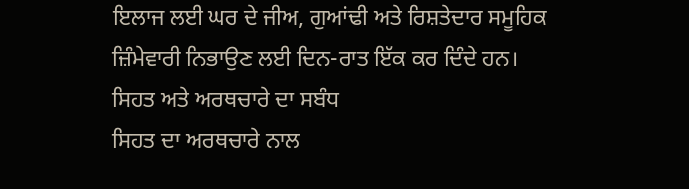ਇਲਾਜ ਲਈ ਘਰ ਦੇ ਜੀਅ, ਗੁਆਂਢੀ ਅਤੇ ਰਿਸ਼ਤੇਦਾਰ ਸਮੂਹਿਕ ਜ਼ਿੰਮੇਵਾਰੀ ਨਿਭਾਉਣ ਲਈ ਦਿਨ-ਰਾਤ ਇੱਕ ਕਰ ਦਿੰਦੇ ਹਨ।
ਸਿਹਤ ਅਤੇ ਅਰਥਚਾਰੇ ਦਾ ਸਬੰਧ
ਸਿਹਤ ਦਾ ਅਰਥਚਾਰੇ ਨਾਲ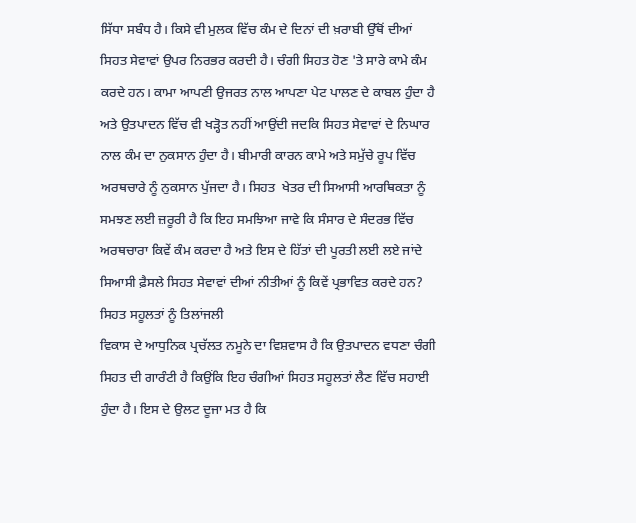ਸਿੱਧਾ ਸਬੰਧ ਹੈ। ਕਿਸੇ ਵੀ ਮੁਲਕ ਵਿੱਚ ਕੰਮ ਦੇ ਦਿਨਾਂ ਦੀ ਖ਼ਰਾਬੀ ਉੱਥੋਂ ਦੀਆਂ ਸਿਹਤ ਸੇਵਾਵਾਂ ਉਪਰ ਨਿਰਭਰ ਕਰਦੀ ਹੈ। ਚੰਗੀ ਸਿਹਤ ਹੋਣ 'ਤੇ ਸਾਰੇ ਕਾਮੇ ਕੰਮ ਕਰਦੇ ਹਨ। ਕਾਮਾ ਆਪਣੀ ਉਜਰਤ ਨਾਲ ਆਪਣਾ ਪੇਟ ਪਾਲਣ ਦੇ ਕਾਬਲ ਹੁੰਦਾ ਹੈ ਅਤੇ ਉਤਪਾਦਨ ਵਿੱਚ ਵੀ ਖੜ੍ਹੋਤ ਨਹੀਂ ਆਉਂਦੀ ਜਦਕਿ ਸਿਹਤ ਸੇਵਾਵਾਂ ਦੇ ਨਿਘਾਰ ਨਾਲ ਕੰਮ ਦਾ ਨੁਕਸਾਨ ਹੁੰਦਾ ਹੈ। ਬੀਮਾਰੀ ਕਾਰਨ ਕਾਮੇ ਅਤੇ ਸਮੁੱਚੇ ਰੂਪ ਵਿੱਚ ਅਰਥਚਾਰੇ ਨੂੰ ਨੁਕਸਾਨ ਪੁੱਜਦਾ ਹੈ। ਸਿਹਤ  ਖੇਤਰ ਦੀ ਸਿਆਸੀ ਆਰਥਿਕਤਾ ਨੂੰ ਸਮਝਣ ਲਈ ਜ਼ਰੂਰੀ ਹੈ ਕਿ ਇਹ ਸਮਝਿਆ ਜਾਵੇ ਕਿ ਸੰਸਾਰ ਦੇ ਸੰਦਰਭ ਵਿੱਚ ਅਰਥਚਾਰਾ ਕਿਵੇਂ ਕੰਮ ਕਰਦਾ ਹੈ ਅਤੇ ਇਸ ਦੇ ਹਿੱਤਾਂ ਦੀ ਪੂਰਤੀ ਲਈ ਲਏ ਜਾਂਦੇ ਸਿਆਸੀ ਫ਼ੈਸਲੇ ਸਿਹਤ ਸੇਵਾਵਾਂ ਦੀਆਂ ਨੀਤੀਆਂ ਨੂੰ ਕਿਵੇਂ ਪ੍ਰਭਾਵਿਤ ਕਰਦੇ ਹਨ?
ਸਿਹਤ ਸਹੂਲਤਾਂ ਨੂੰ ਤਿਲਾਂਜਲੀ
ਵਿਕਾਸ ਦੇ ਆਧੁਨਿਕ ਪ੍ਰਚੱਲਤ ਨਮੂਨੇ ਦਾ ਵਿਸ਼ਵਾਸ ਹੈ ਕਿ ਉਤਪਾਦਨ ਵਧਣਾ ਚੰਗੀ ਸਿਹਤ ਦੀ ਗਾਰੰਟੀ ਹੈ ਕਿਉਂਕਿ ਇਹ ਚੰਗੀਆਂ ਸਿਹਤ ਸਹੂਲਤਾਂ ਲੈਣ ਵਿੱਚ ਸਹਾਈ ਹੁੰਦਾ ਹੈ। ਇਸ ਦੇ ਉਲਟ ਦੂਜਾ ਮਤ ਹੈ ਕਿ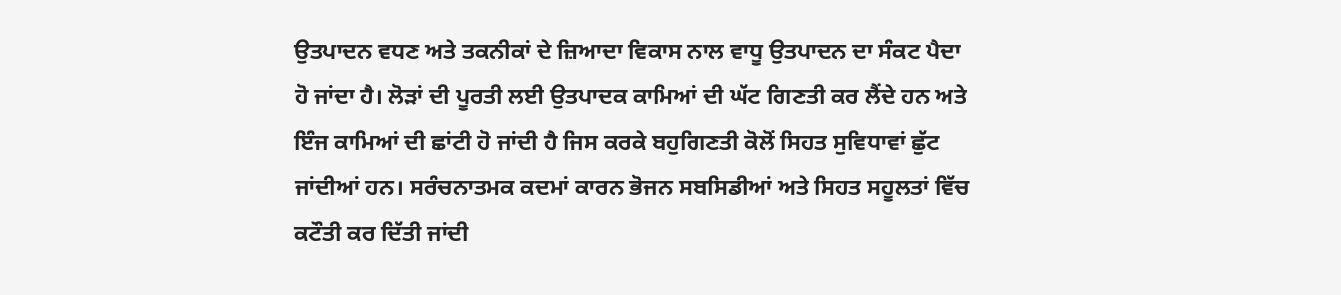ਉਤਪਾਦਨ ਵਧਣ ਅਤੇ ਤਕਨੀਕਾਂ ਦੇ ਜ਼ਿਆਦਾ ਵਿਕਾਸ ਨਾਲ ਵਾਧੂ ਉਤਪਾਦਨ ਦਾ ਸੰਕਟ ਪੈਦਾ ਹੋ ਜਾਂਦਾ ਹੈ। ਲੋੜਾਂ ਦੀ ਪੂਰਤੀ ਲਈ ਉਤਪਾਦਕ ਕਾਮਿਆਂ ਦੀ ਘੱਟ ਗਿਣਤੀ ਕਰ ਲੈਂਦੇ ਹਨ ਅਤੇ ਇੰਜ ਕਾਮਿਆਂ ਦੀ ਛਾਂਟੀ ਹੋ ਜਾਂਦੀ ਹੈ ਜਿਸ ਕਰਕੇ ਬਹੁਗਿਣਤੀ ਕੋਲੋਂ ਸਿਹਤ ਸੁਵਿਧਾਵਾਂ ਛੁੱਟ ਜਾਂਦੀਆਂ ਹਨ। ਸਰੰਚਨਾਤਮਕ ਕਦਮਾਂ ਕਾਰਨ ਭੋਜਨ ਸਬਸਿਡੀਆਂ ਅਤੇ ਸਿਹਤ ਸਹੂਲਤਾਂ ਵਿੱਚ ਕਟੌਤੀ ਕਰ ਦਿੱਤੀ ਜਾਂਦੀ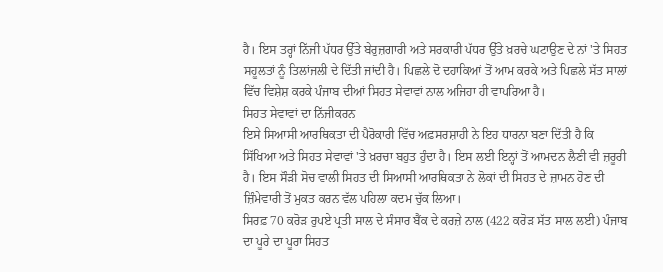ਹੈ। ਇਸ ਤਰ੍ਹਾਂ ਨਿੱਜੀ ਪੱਧਰ ਉੱਤੇ ਬੇਰੁਜ਼ਗਾਰੀ ਅਤੇ ਸਰਕਾਰੀ ਪੱਧਰ ਉੱਤੇ ਖ਼ਰਚੇ ਘਟਾਉਣ ਦੇ ਨਾਂ 'ਤੇ ਸਿਹਤ ਸਹੂਲਤਾਂ ਨੂੰ ਤਿਲਾਂਜਲੀ ਦੇ ਦਿੱਤੀ ਜਾਂਦੀ ਹੈ। ਪਿਛਲੇ ਦੋ ਦਹਾਕਿਆਂ ਤੋਂ ਆਮ ਕਰਕੇ ਅਤੇ ਪਿਛਲੇ ਸੱਤ ਸਾਲਾਂ ਵਿੱਚ ਵਿਸ਼ੇਸ਼ ਕਰਕੇ ਪੰਜਾਬ ਦੀਆਂ ਸਿਹਤ ਸੇਵਾਵਾਂ ਨਾਲ ਅਜਿਹਾ ਹੀ ਵਾਪਰਿਆ ਹੈ।
ਸਿਹਤ ਸੇਵਾਵਾਂ ਦਾ ਨਿੱਜੀਕਰਨ
ਇਸੇ ਸਿਆਸੀ ਆਰਥਿਕਤਾ ਦੀ ਪੈਰੋਕਾਰੀ ਵਿੱਚ ਅਫ਼ਸਰਸ਼ਾਹੀ ਨੇ ਇਹ ਧਾਰਨਾ ਬਣਾ ਦਿੱਤੀ ਹੈ ਕਿ ਸਿੱਖਿਆ ਅਤੇ ਸਿਹਤ ਸੇਵਾਵਾਂ 'ਤੇ ਖ਼ਰਚਾ ਬਹੁਤ ਹੁੰਦਾ ਹੈ। ਇਸ ਲਈ ਇਨ੍ਹਾਂ ਤੋਂ ਆਮਦਨ ਲੈਣੀ ਵੀ ਜ਼ਰੂਰੀ ਹੈ। ਇਸ ਸੌੜੀ ਸੋਚ ਵਾਲੀ ਸਿਹਤ ਦੀ ਸਿਆਸੀ ਆਰਥਿਕਤਾ ਨੇ ਲੋਕਾਂ ਦੀ ਸਿਹਤ ਦੇ ਜ਼ਾਮਨ ਹੋਣ ਦੀ ਜ਼ਿੰਮੇਵਾਰੀ ਤੋਂ ਮੁਕਤ ਕਰਨ ਵੱਲ ਪਹਿਲਾ ਕਦਮ ਚੁੱਕ ਲਿਆ।
ਸਿਰਫ਼ 70 ਕਰੋੜ ਰੁਪਏ ਪ੍ਰਤੀ ਸਾਲ ਦੇ ਸੰਸਾਰ ਬੈਂਕ ਦੇ ਕਰਜ਼ੇ ਨਾਲ (422 ਕਰੋੜ ਸੱਤ ਸਾਲ ਲਈ) ਪੰਜਾਬ ਦਾ ਪੂਰੇ ਦਾ ਪੂਰਾ ਸਿਹਤ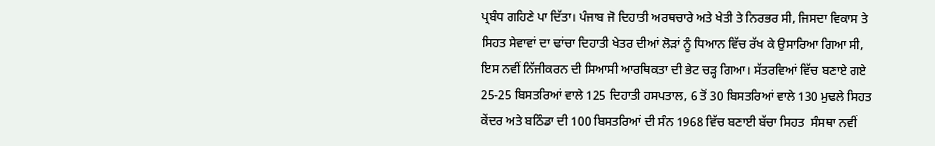ਪ੍ਰਬੰਧ ਗਹਿਣੇ ਪਾ ਦਿੱਤਾ। ਪੰਜਾਬ ਜੋ ਦਿਹਾਤੀ ਅਰਥਚਾਰੇ ਅਤੇ ਖੇਤੀ ਤੇ ਨਿਰਭਰ ਸੀ, ਜਿਸਦਾ ਵਿਕਾਸ ਤੇ ਸਿਹਤ ਸੇਵਾਵਾਂ ਦਾ ਢਾਂਚਾ ਦਿਹਾਤੀ ਖੇਤਰ ਦੀਆਂ ਲੋੜਾਂ ਨੂੰ ਧਿਆਨ ਵਿੱਚ ਰੱਖ ਕੇ ਉਸਾਰਿਆ ਗਿਆ ਸੀ, ਇਸ ਨਵੀਂ ਨਿੱਜੀਕਰਨ ਦੀ ਸਿਆਸੀ ਆਰਥਿਕਤਾ ਦੀ ਭੇਟ ਚੜ੍ਹ ਗਿਆ। ਸੱਤਰਵਿਆਂ ਵਿੱਚ ਬਣਾਏ ਗਏ 25-25 ਬਿਸਤਰਿਆਂ ਵਾਲੇ 125 ਦਿਹਾਤੀ ਹਸਪਤਾਲ, 6 ਤੋਂ 30 ਬਿਸਤਰਿਆਂ ਵਾਲੇ 130 ਮੁਢਲੇ ਸਿਹਤ ਕੇਂਦਰ ਅਤੇ ਬਠਿੰਡਾ ਦੀ 100 ਬਿਸਤਰਿਆਂ ਦੀ ਸੰਨ 1968 ਵਿੱਚ ਬਣਾਈ ਬੱਚਾ ਸਿਹਤ  ਸੰਸਥਾ ਨਵੀਂ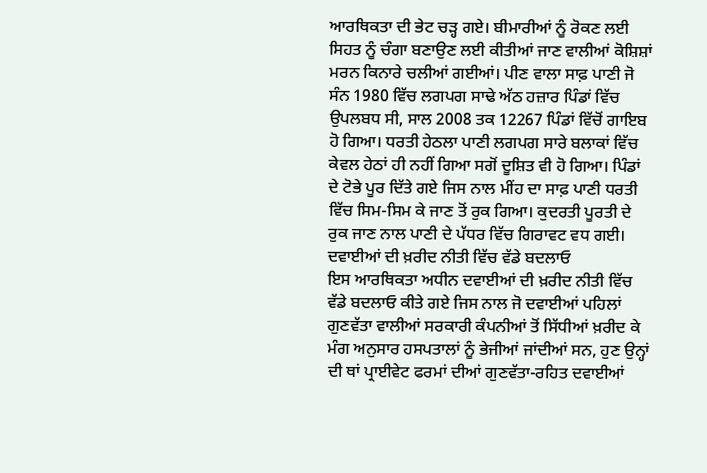ਆਰਥਿਕਤਾ ਦੀ ਭੇਟ ਚੜ੍ਹ ਗਏ। ਬੀਮਾਰੀਆਂ ਨੂੰ ਰੋਕਣ ਲਈ ਸਿਹਤ ਨੂੰ ਚੰਗਾ ਬਣਾਉਣ ਲਈ ਕੀਤੀਆਂ ਜਾਣ ਵਾਲੀਆਂ ਕੋਸ਼ਿਸ਼ਾਂ ਮਰਨ ਕਿਨਾਰੇ ਚਲੀਆਂ ਗਈਆਂ। ਪੀਣ ਵਾਲਾ ਸਾਫ਼ ਪਾਣੀ ਜੋ ਸੰਨ 1980 ਵਿੱਚ ਲਗਪਗ ਸਾਢੇ ਅੱਠ ਹਜ਼ਾਰ ਪਿੰਡਾਂ ਵਿੱਚ ਉਪਲਬਧ ਸੀ, ਸਾਲ 2008 ਤਕ 12267 ਪਿੰਡਾਂ ਵਿੱਚੋਂ ਗਾਇਬ ਹੋ ਗਿਆ। ਧਰਤੀ ਹੇਠਲਾ ਪਾਣੀ ਲਗਪਗ ਸਾਰੇ ਬਲਾਕਾਂ ਵਿੱਚ ਕੇਵਲ ਹੇਠਾਂ ਹੀ ਨਹੀਂ ਗਿਆ ਸਗੋਂ ਦੂਸ਼ਿਤ ਵੀ ਹੋ ਗਿਆ। ਪਿੰਡਾਂ ਦੇ ਟੋਭੇ ਪੂਰ ਦਿੱਤੇ ਗਏ ਜਿਸ ਨਾਲ ਮੀਂਹ ਦਾ ਸਾਫ਼ ਪਾਣੀ ਧਰਤੀ ਵਿੱਚ ਸਿਮ-ਸਿਮ ਕੇ ਜਾਣ ਤੋਂ ਰੁਕ ਗਿਆ। ਕੁਦਰਤੀ ਪੂਰਤੀ ਦੇ ਰੁਕ ਜਾਣ ਨਾਲ ਪਾਣੀ ਦੇ ਪੱਧਰ ਵਿੱਚ ਗਿਰਾਵਟ ਵਧ ਗਈ।
ਦਵਾਈਆਂ ਦੀ ਖ਼ਰੀਦ ਨੀਤੀ ਵਿੱਚ ਵੱਡੇ ਬਦਲਾਓ
ਇਸ ਆਰਥਿਕਤਾ ਅਧੀਨ ਦਵਾਈਆਂ ਦੀ ਖ਼ਰੀਦ ਨੀਤੀ ਵਿੱਚ ਵੱਡੇ ਬਦਲਾਓ ਕੀਤੇ ਗਏ ਜਿਸ ਨਾਲ ਜੋ ਦਵਾਈਆਂ ਪਹਿਲਾਂ ਗੁਣਵੱਤਾ ਵਾਲੀਆਂ ਸਰਕਾਰੀ ਕੰਪਨੀਆਂ ਤੋਂ ਸਿੱਧੀਆਂ ਖ਼ਰੀਦ ਕੇ ਮੰਗ ਅਨੁਸਾਰ ਹਸਪਤਾਲਾਂ ਨੂੰ ਭੇਜੀਆਂ ਜਾਂਦੀਆਂ ਸਨ, ਹੁਣ ਉਨ੍ਹਾਂ ਦੀ ਥਾਂ ਪ੍ਰਾਈਵੇਟ ਫਰਮਾਂ ਦੀਆਂ ਗੁਣਵੱਤਾ-ਰਹਿਤ ਦਵਾਈਆਂ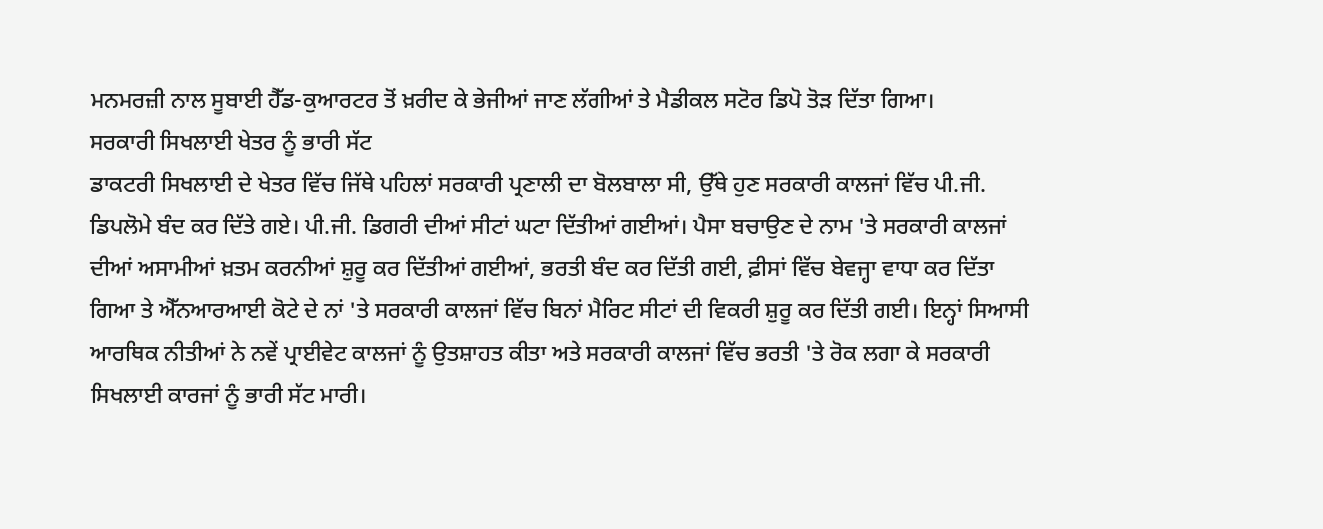ਮਨਮਰਜ਼ੀ ਨਾਲ ਸੂਬਾਈ ਹੈੱਡ-ਕੁਆਰਟਰ ਤੋਂ ਖ਼ਰੀਦ ਕੇ ਭੇਜੀਆਂ ਜਾਣ ਲੱਗੀਆਂ ਤੇ ਮੈਡੀਕਲ ਸਟੋਰ ਡਿਪੋ ਤੋੜ ਦਿੱਤਾ ਗਿਆ।
ਸਰਕਾਰੀ ਸਿਖਲਾਈ ਖੇਤਰ ਨੂੰ ਭਾਰੀ ਸੱਟ
ਡਾਕਟਰੀ ਸਿਖਲਾਈ ਦੇ ਖੇਤਰ ਵਿੱਚ ਜਿੱਥੇ ਪਹਿਲਾਂ ਸਰਕਾਰੀ ਪ੍ਰਣਾਲੀ ਦਾ ਬੋਲਬਾਲਾ ਸੀ, ਉੱਥੇ ਹੁਣ ਸਰਕਾਰੀ ਕਾਲਜਾਂ ਵਿੱਚ ਪੀ.ਜੀ. ਡਿਪਲੋਮੇ ਬੰਦ ਕਰ ਦਿੱਤੇ ਗਏ। ਪੀ.ਜੀ. ਡਿਗਰੀ ਦੀਆਂ ਸੀਟਾਂ ਘਟਾ ਦਿੱਤੀਆਂ ਗਈਆਂ। ਪੈਸਾ ਬਚਾਉਣ ਦੇ ਨਾਮ 'ਤੇ ਸਰਕਾਰੀ ਕਾਲਜਾਂ ਦੀਆਂ ਅਸਾਮੀਆਂ ਖ਼ਤਮ ਕਰਨੀਆਂ ਸ਼ੁਰੂ ਕਰ ਦਿੱਤੀਆਂ ਗਈਆਂ, ਭਰਤੀ ਬੰਦ ਕਰ ਦਿੱਤੀ ਗਈ, ਫ਼ੀਸਾਂ ਵਿੱਚ ਬੇਵਜ੍ਹਾ ਵਾਧਾ ਕਰ ਦਿੱਤਾ ਗਿਆ ਤੇ ਐੱਨਆਰਆਈ ਕੋਟੇ ਦੇ ਨਾਂ 'ਤੇ ਸਰਕਾਰੀ ਕਾਲਜਾਂ ਵਿੱਚ ਬਿਨਾਂ ਮੈਰਿਟ ਸੀਟਾਂ ਦੀ ਵਿਕਰੀ ਸ਼ੁਰੂ ਕਰ ਦਿੱਤੀ ਗਈ। ਇਨ੍ਹਾਂ ਸਿਆਸੀ ਆਰਥਿਕ ਨੀਤੀਆਂ ਨੇ ਨਵੇਂ ਪ੍ਰਾਈਵੇਟ ਕਾਲਜਾਂ ਨੂੰ ਉਤਸ਼ਾਹਤ ਕੀਤਾ ਅਤੇ ਸਰਕਾਰੀ ਕਾਲਜਾਂ ਵਿੱਚ ਭਰਤੀ 'ਤੇ ਰੋਕ ਲਗਾ ਕੇ ਸਰਕਾਰੀ ਸਿਖਲਾਈ ਕਾਰਜਾਂ ਨੂੰ ਭਾਰੀ ਸੱਟ ਮਾਰੀ।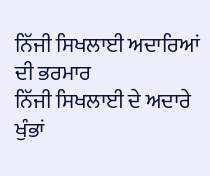ਨਿੱਜੀ ਸਿਖਲਾਈ ਅਦਾਰਿਆਂ ਦੀ ਭਰਮਾਰ
ਨਿੱਜੀ ਸਿਖਲਾਈ ਦੇ ਅਦਾਰੇ ਖੁੰਭਾਂ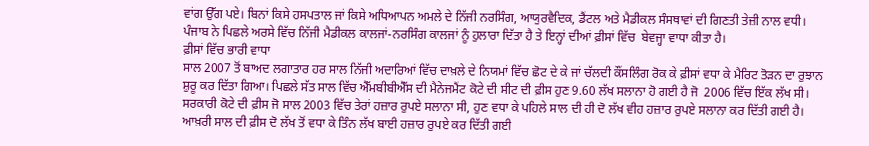ਵਾਂਗ ਉੱਗ ਪਏ। ਬਿਨਾਂ ਕਿਸੇ ਹਸਪਤਾਲ ਜਾਂ ਕਿਸੇ ਅਧਿਆਪਨ ਅਮਲੇ ਦੇ ਨਿੱਜੀ ਨਰਸਿੰਗ, ਆਯੁਰਵੈਦਿਕ, ਡੈਂਟਲ ਅਤੇ ਮੈਡੀਕਲ ਸੰਸਥਾਵਾਂ ਦੀ ਗਿਣਤੀ ਤੇਜ਼ੀ ਨਾਲ ਵਧੀ। ਪੰਜਾਬ ਨੇ ਪਿਛਲੇ ਅਰਸੇ ਵਿੱਚ ਨਿੱਜੀ ਮੈਡੀਕਲ ਕਾਲਜਾਂ-ਨਰਸਿੰਗ ਕਾਲਜਾਂ ਨੂੰ ਹੁਲਾਰਾ ਦਿੱਤਾ ਹੈ ਤੇ ਇਨ੍ਹਾਂ ਦੀਆਂ ਫ਼ੀਸਾਂ ਵਿੱਚ  ਬੇਵਜ੍ਹਾ ਵਾਧਾ ਕੀਤਾ ਹੈ।
ਫ਼ੀਸਾਂ ਵਿੱਚ ਭਾਰੀ ਵਾਧਾ
ਸਾਲ 2007 ਤੋਂ ਬਾਅਦ ਲਗਾਤਾਰ ਹਰ ਸਾਲ ਨਿੱਜੀ ਅਦਾਰਿਆਂ ਵਿੱਚ ਦਾਖ਼ਲੇ ਦੇ ਨਿਯਮਾਂ ਵਿੱਚ ਛੋਟ ਦੇ ਕੇ ਜਾਂ ਚੱਲਦੀ ਕੌਂਸਲਿੰਗ ਰੋਕ ਕੇ ਫ਼ੀਸਾਂ ਵਧਾ ਕੇ ਮੈਰਿਟ ਤੋੜਨ ਦਾ ਰੁਝਾਨ ਸ਼ੁਰੂ ਕਰ ਦਿੱਤਾ ਗਿਆ। ਪਿਛਲੇ ਸੱਤ ਸਾਲ ਵਿੱਚ ਐੱਮਬੀਬੀਐੱਸ ਦੀ ਮੈਨੇਜਮੈਂਟ ਕੋਟੇ ਦੀ ਸੀਟ ਦੀ ਫ਼ੀਸ ਹੁਣ 9.60 ਲੱਖ ਸਲਾਨਾ ਹੋ ਗਈ ਹੈ ਜੋ  2006 ਵਿੱਚ ਇੱਕ ਲੱਖ ਸੀ। ਸਰਕਾਰੀ ਕੋਟੇ ਦੀ ਫ਼ੀਸ ਜੋ ਸਾਲ 2003 ਵਿੱਚ ਤੇਰਾਂ ਹਜ਼ਾਰ ਰੁਪਏ ਸਲਾਨਾ ਸੀ, ਹੁਣ ਵਧਾ ਕੇ ਪਹਿਲੇ ਸਾਲ ਦੀ ਹੀ ਦੋ ਲੱਖ ਵੀਹ ਹਜ਼ਾਰ ਰੁਪਏ ਸਲਾਨਾ ਕਰ ਦਿੱਤੀ ਗਈ ਹੈ। ਆਖ਼ਰੀ ਸਾਲ ਦੀ ਫ਼ੀਸ ਦੋ ਲੱਖ ਤੋਂ ਵਧਾ ਕੇ ਤਿੰਨ ਲੱਖ ਬਾਈ ਹਜ਼ਾਰ ਰੁਪਏ ਕਰ ਦਿੱਤੀ ਗਈ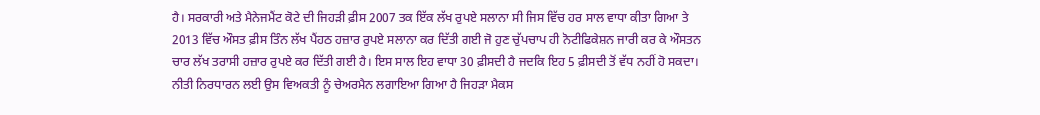ਹੈ। ਸਰਕਾਰੀ ਅਤੇ ਮੈਨੇਜਮੈਂਟ ਕੋਟੇ ਦੀ ਜਿਹੜੀ ਫ਼ੀਸ 2007 ਤਕ ਇੱਕ ਲੱਖ ਰੁਪਏ ਸਲਾਨਾ ਸੀ ਜਿਸ ਵਿੱਚ ਹਰ ਸਾਲ ਵਾਧਾ ਕੀਤਾ ਗਿਆ ਤੇ 2013 ਵਿੱਚ ਔਸਤ ਫ਼ੀਸ ਤਿੰਨ ਲੱਖ ਪੈਂਹਠ ਹਜ਼ਾਰ ਰੁਪਏ ਸਲਾਨਾ ਕਰ ਦਿੱਤੀ ਗਈ ਜੋ ਹੁਣ ਚੁੱਪਚਾਪ ਹੀ ਨੋਟੀਫਿਕੇਸ਼ਨ ਜਾਰੀ ਕਰ ਕੇ ਔਸਤਨ ਚਾਰ ਲੱਖ ਤਰਾਸੀ ਹਜ਼ਾਰ ਰੁਪਏ ਕਰ ਦਿੱਤੀ ਗਈ ਹੈ। ਇਸ ਸਾਲ ਇਹ ਵਾਧਾ 30 ਫ਼ੀਸਦੀ ਹੈ ਜਦਕਿ ਇਹ 5 ਫ਼ੀਸਦੀ ਤੋਂ ਵੱਧ ਨਹੀਂ ਹੋ ਸਕਦਾ। ਨੀਤੀ ਨਿਰਧਾਰਨ ਲਈ ਉਸ ਵਿਅਕਤੀ ਨੂੰ ਚੇਅਰਮੈਨ ਲਗਾਇਆ ਗਿਆ ਹੈ ਜਿਹੜਾ ਮੈਕਸ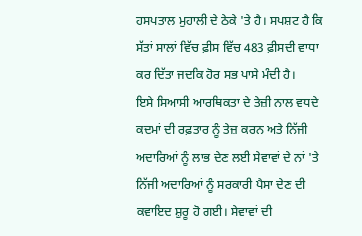ਹਸਪਤਾਲ ਮੁਹਾਲੀ ਦੇ ਠੇਕੇ 'ਤੇ ਹੈ। ਸਪਸ਼ਟ ਹੈ ਕਿ ਸੱਤਾਂ ਸਾਲਾਂ ਵਿੱਚ ਫ਼ੀਸ ਵਿੱਚ 483 ਫ਼ੀਸਦੀ ਵਾਧਾ ਕਰ ਦਿੱਤਾ ਜਦਕਿ ਹੋਰ ਸਭ ਪਾਸੇ ਮੰਦੀ ਹੈ।
ਇਸੇ ਸਿਆਸੀ ਆਰਥਿਕਤਾ ਦੇ ਤੇਜ਼ੀ ਨਾਲ ਵਧਦੇ ਕਦਮਾਂ ਦੀ ਰਫ਼ਤਾਰ ਨੂੰ ਤੇਜ਼ ਕਰਨ ਅਤੇ ਨਿੱਜੀ ਅਦਾਰਿਆਂ ਨੂੰ ਲਾਭ ਦੇਣ ਲਈ ਸੇਵਾਵਾਂ ਦੇ ਨਾਂ 'ਤੇ ਨਿੱਜੀ ਅਦਾਰਿਆਂ ਨੂੰ ਸਰਕਾਰੀ ਪੈਸਾ ਦੇਣ ਦੀ ਕਵਾਇਦ ਸ਼ੁਰੂ ਹੋ ਗਈ। ਸੇਵਾਵਾਂ ਦੀ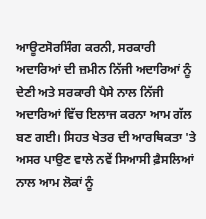ਆਊਟਸੋਰਸਿੰਗ ਕਰਨੀ, ਸਰਕਾਰੀ ਅਦਾਰਿਆਂ ਦੀ ਜ਼ਮੀਨ ਨਿੱਜੀ ਅਦਾਰਿਆਂ ਨੂੰ ਦੇਣੀ ਅਤੇ ਸਰਕਾਰੀ ਪੈਸੇ ਨਾਲ ਨਿੱਜੀ ਅਦਾਰਿਆਂ ਵਿੱਚ ਇਲਾਜ ਕਰਨਾ ਆਮ ਗੱਲ ਬਣ ਗਈ। ਸਿਹਤ ਖੇਤਰ ਦੀ ਆਰਥਿਕਤਾ 'ਤੇ ਅਸਰ ਪਾਉਣ ਵਾਲੇ ਨਵੇਂ ਸਿਆਸੀ ਫ਼ੈਸਲਿਆਂ ਨਾਲ ਆਮ ਲੋਕਾਂ ਨੂੰ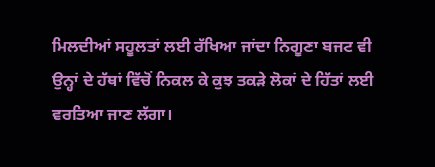ਮਿਲਦੀਆਂ ਸਹੂਲਤਾਂ ਲਈ ਰੱਖਿਆ ਜਾਂਦਾ ਨਿਗੂਣਾ ਬਜਟ ਵੀ ਉਨ੍ਹਾਂ ਦੇ ਹੱਥਾਂ ਵਿੱਚੋਂ ਨਿਕਲ ਕੇ ਕੁਝ ਤਕੜੇ ਲੋਕਾਂ ਦੇ ਹਿੱਤਾਂ ਲਈ ਵਰਤਿਆ ਜਾਣ ਲੱਗਾ।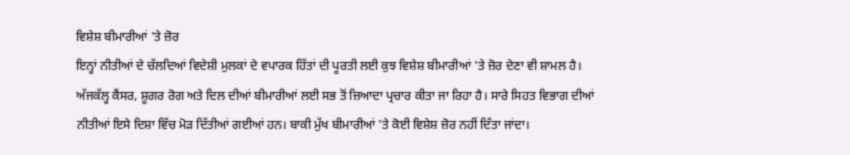ਵਿਸ਼ੇਸ਼ ਬੀਮਾਰੀਆਂ 'ਤੇ ਜ਼ੋਰ
ਇਨ੍ਹਾਂ ਨੀਤੀਆਂ ਦੇ ਚੱਲਦਿਆਂ ਵਿਦੇਸ਼ੀ ਮੁਲਕਾਂ ਦੇ ਵਪਾਰਕ ਹਿੱਤਾਂ ਦੀ ਪੂਰਤੀ ਲਈ ਕੁਝ ਵਿਸ਼ੇਸ਼ ਬੀਮਾਰੀਆਂ 'ਤੇ ਜ਼ੋਰ ਦੇਣਾ ਵੀ ਸ਼ਾਮਲ ਹੈ। ਅੱਜਕੱਲ੍ਹ ਕੈਂਸਰ, ਸ਼ੂਗਰ ਰੋਗ ਅਤੇ ਦਿਲ ਦੀਆਂ ਬੀਮਾਰੀਆਂ ਲਈ ਸਭ ਤੋਂ ਜ਼ਿਆਦਾ ਪ੍ਰਚਾਰ ਕੀਤਾ ਜਾ ਰਿਹਾ ਹੈ। ਸਾਰੇ ਸਿਹਤ ਵਿਭਾਗ ਦੀਆਂ ਨੀਤੀਆਂ ਇਸੇ ਦਿਸ਼ਾ ਵਿੱਚ ਮੋੜ ਦਿੱਤੀਆਂ ਗਈਆਂ ਹਨ। ਬਾਕੀ ਮੁੱਖ ਬੀਮਾਰੀਆਂ 'ਤੇ ਕੋਈ ਵਿਸ਼ੇਸ਼ ਜ਼ੋਰ ਨਹੀਂ ਦਿੱਤਾ ਜਾਂਦਾ।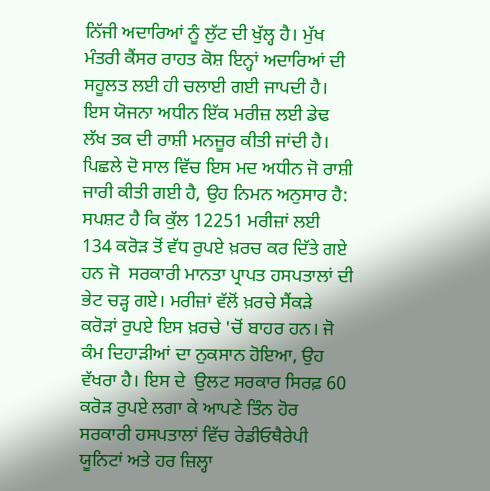ਨਿੱਜੀ ਅਦਾਰਿਆਂ ਨੂੰ ਲੁੱਟ ਦੀ ਖੁੱਲ੍ਹ ਹੈ। ਮੁੱਖ ਮੰਤਰੀ ਕੈਂਸਰ ਰਾਹਤ ਕੋਸ਼ ਇਨ੍ਹਾਂ ਅਦਾਰਿਆਂ ਦੀ ਸਹੂਲਤ ਲਈ ਹੀ ਚਲਾਈ ਗਈ ਜਾਪਦੀ ਹੈ। ਇਸ ਯੋਜਨਾ ਅਧੀਨ ਇੱਕ ਮਰੀਜ਼ ਲਈ ਡੇਢ ਲੱਖ ਤਕ ਦੀ ਰਾਸ਼ੀ ਮਨਜ਼ੂਰ ਕੀਤੀ ਜਾਂਦੀ ਹੈ। ਪਿਛਲੇ ਦੋ ਸਾਲ ਵਿੱਚ ਇਸ ਮਦ ਅਧੀਨ ਜੋ ਰਾਸ਼ੀ ਜਾਰੀ ਕੀਤੀ ਗਈ ਹੈ, ਉਹ ਨਿਮਨ ਅਨੁਸਾਰ ਹੈ:
ਸਪਸ਼ਟ ਹੈ ਕਿ ਕੁੱਲ 12251 ਮਰੀਜ਼ਾਂ ਲਈ 134 ਕਰੋੜ ਤੋਂ ਵੱਧ ਰੁਪਏ ਖ਼ਰਚ ਕਰ ਦਿੱਤੇ ਗਏ ਹਨ ਜੋ  ਸਰਕਾਰੀ ਮਾਨਤਾ ਪ੍ਰਾਪਤ ਹਸਪਤਾਲਾਂ ਦੀ ਭੇਟ ਚੜ੍ਹ ਗਏ। ਮਰੀਜ਼ਾਂ ਵੱਲੋਂ ਖ਼ਰਚੇ ਸੈਂਕੜੇ ਕਰੋੜਾਂ ਰੁਪਏ ਇਸ ਖ਼ਰਚੇ 'ਚੋਂ ਬਾਹਰ ਹਨ। ਜੋ ਕੰਮ ਦਿਹਾੜੀਆਂ ਦਾ ਨੁਕਸਾਨ ਹੋਇਆ, ਉਹ ਵੱਖਰਾ ਹੈ। ਇਸ ਦੇ  ਉਲਟ ਸਰਕਾਰ ਸਿਰਫ਼ 60 ਕਰੋੜ ਰੁਪਏ ਲਗਾ ਕੇ ਆਪਣੇ ਤਿੰਨ ਹੋਰ ਸਰਕਾਰੀ ਹਸਪਤਾਲਾਂ ਵਿੱਚ ਰੇਡੀਓਥੈਰੇਪੀ ਯੂਨਿਟਾਂ ਅਤੇ ਹਰ ਜ਼ਿਲ੍ਹਾ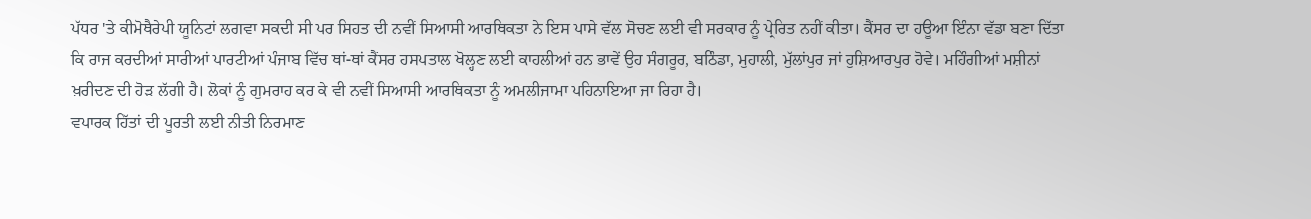ਪੱਧਰ 'ਤੇ ਕੀਮੋਥੈਰੇਪੀ ਯੂਨਿਟਾਂ ਲਗਵਾ ਸਕਦੀ ਸੀ ਪਰ ਸਿਹਤ ਦੀ ਨਵੀਂ ਸਿਆਸੀ ਆਰਥਿਕਤਾ ਨੇ ਇਸ ਪਾਸੇ ਵੱਲ ਸੋਚਣ ਲਈ ਵੀ ਸਰਕਾਰ ਨੂੰ ਪ੍ਰੇਰਿਤ ਨਹੀਂ ਕੀਤਾ। ਕੈਂਸਰ ਦਾ ਹਊਆ ਇੰਨਾ ਵੱਡਾ ਬਣਾ ਦਿੱਤਾ ਕਿ ਰਾਜ ਕਰਦੀਆਂ ਸਾਰੀਆਂ ਪਾਰਟੀਆਂ ਪੰਜਾਬ ਵਿੱਚ ਥਾਂ-ਥਾਂ ਕੈਂਸਰ ਹਸਪਤਾਲ ਖੋਲ੍ਹਣ ਲਈ ਕਾਹਲੀਆਂ ਹਨ ਭਾਵੇਂ ਉਹ ਸੰਗਰੂਰ, ਬਠਿੰਡਾ, ਮੁਹਾਲੀ, ਮੁੱਲਾਂਪੁਰ ਜਾਂ ਹੁਸ਼ਿਆਰਪੁਰ ਹੋਵੇ। ਮਹਿੰਗੀਆਂ ਮਸ਼ੀਨਾਂ ਖ਼ਰੀਦਣ ਦੀ ਹੋੜ ਲੱਗੀ ਹੈ। ਲੋਕਾਂ ਨੂੰ ਗੁਮਰਾਹ ਕਰ ਕੇ ਵੀ ਨਵੀਂ ਸਿਆਸੀ ਆਰਥਿਕਤਾ ਨੂੰ ਅਮਲੀਜਾਮਾ ਪਹਿਨਾਇਆ ਜਾ ਰਿਹਾ ਹੈ।
ਵਪਾਰਕ ਹਿੱਤਾਂ ਦੀ ਪੂਰਤੀ ਲਈ ਨੀਤੀ ਨਿਰਮਾਣ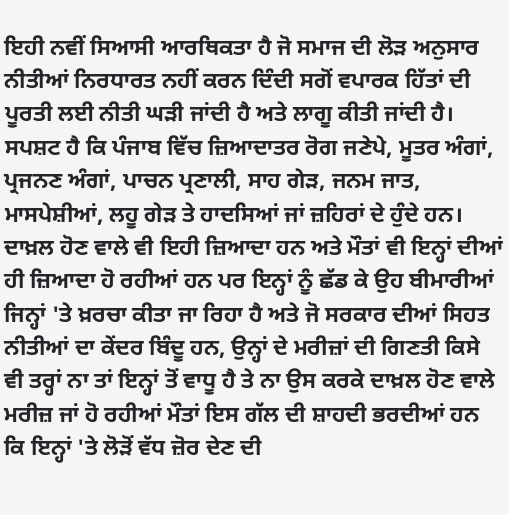ਇਹੀ ਨਵੀਂ ਸਿਆਸੀ ਆਰਥਿਕਤਾ ਹੈ ਜੋ ਸਮਾਜ ਦੀ ਲੋੜ ਅਨੁਸਾਰ ਨੀਤੀਆਂ ਨਿਰਧਾਰਤ ਨਹੀਂ ਕਰਨ ਦਿੰਦੀ ਸਗੋਂ ਵਪਾਰਕ ਹਿੱਤਾਂ ਦੀ ਪੂਰਤੀ ਲਈ ਨੀਤੀ ਘੜੀ ਜਾਂਦੀ ਹੈ ਅਤੇ ਲਾਗੂ ਕੀਤੀ ਜਾਂਦੀ ਹੈ।
ਸਪਸ਼ਟ ਹੈ ਕਿ ਪੰਜਾਬ ਵਿੱਚ ਜ਼ਿਆਦਾਤਰ ਰੋਗ ਜਣੇਪੇ, ਮੂਤਰ ਅੰਗਾਂ, ਪ੍ਰਜਨਣ ਅੰਗਾਂ, ਪਾਚਨ ਪ੍ਰਣਾਲੀ, ਸਾਹ ਗੇੜ, ਜਨਮ ਜਾਤ, ਮਾਸਪੇਸ਼ੀਆਂ, ਲਹੂ ਗੇੜ ਤੇ ਹਾਦਸਿਆਂ ਜਾਂ ਜ਼ਹਿਰਾਂ ਦੇ ਹੁੰਦੇ ਹਨ। ਦਾਖ਼ਲ ਹੋਣ ਵਾਲੇ ਵੀ ਇਹੀ ਜ਼ਿਆਦਾ ਹਨ ਅਤੇ ਮੌਤਾਂ ਵੀ ਇਨ੍ਹਾਂ ਦੀਆਂ ਹੀ ਜ਼ਿਆਦਾ ਹੋ ਰਹੀਆਂ ਹਨ ਪਰ ਇਨ੍ਹਾਂ ਨੂੰ ਛੱਡ ਕੇ ਉਹ ਬੀਮਾਰੀਆਂ ਜਿਨ੍ਹਾਂ 'ਤੇ ਖ਼ਰਚਾ ਕੀਤਾ ਜਾ ਰਿਹਾ ਹੈ ਅਤੇ ਜੋ ਸਰਕਾਰ ਦੀਆਂ ਸਿਹਤ ਨੀਤੀਆਂ ਦਾ ਕੇਂਦਰ ਬਿੰਦੂ ਹਨ, ਉਨ੍ਹਾਂ ਦੇ ਮਰੀਜ਼ਾਂ ਦੀ ਗਿਣਤੀ ਕਿਸੇ ਵੀ ਤਰ੍ਹਾਂ ਨਾ ਤਾਂ ਇਨ੍ਹਾਂ ਤੋਂ ਵਾਧੂ ਹੈ ਤੇ ਨਾ ਉਸ ਕਰਕੇ ਦਾਖ਼ਲ ਹੋਣ ਵਾਲੇ ਮਰੀਜ਼ ਜਾਂ ਹੋ ਰਹੀਆਂ ਮੌਤਾਂ ਇਸ ਗੱਲ ਦੀ ਸ਼ਾਹਦੀ ਭਰਦੀਆਂ ਹਨ ਕਿ ਇਨ੍ਹਾਂ 'ਤੇ ਲੋੜੋਂ ਵੱਧ ਜ਼ੋਰ ਦੇਣ ਦੀ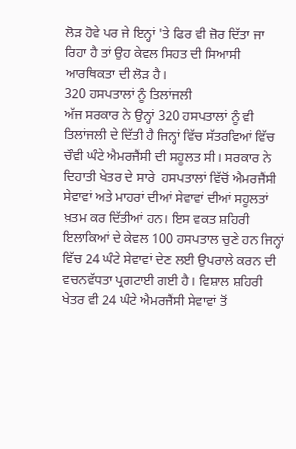ਲੋੜ ਹੋਵੇ ਪਰ ਜੇ ਇਨ੍ਹਾਂ 'ਤੇ ਫਿਰ ਵੀ ਜ਼ੋਰ ਦਿੱਤਾ ਜਾ ਰਿਹਾ ਹੈ ਤਾਂ ਉਹ ਕੇਵਲ ਸਿਹਤ ਦੀ ਸਿਆਸੀ ਆਰਥਿਕਤਾ ਦੀ ਲੋੜ ਹੈ।
320 ਹਸਪਤਾਲਾਂ ਨੂੰ ਤਿਲਾਂਜਲੀ
ਅੱਜ ਸਰਕਾਰ ਨੇ ਉਨ੍ਹਾਂ 320 ਹਸਪਤਾਲਾਂ ਨੂੰ ਵੀ ਤਿਲਾਂਜਲੀ ਦੇ ਦਿੱਤੀ ਹੈ ਜਿਨ੍ਹਾਂ ਵਿੱਚ ਸੱਤਰਵਿਆਂ ਵਿੱਚ ਚੌਵੀ ਘੰਟੇ ਐਮਰਜੈਂਸੀ ਦੀ ਸਹੂਲਤ ਸੀ। ਸਰਕਾਰ ਨੇ ਦਿਹਾਤੀ ਖੇਤਰ ਦੇ ਸਾਰੇ  ਹਸਪਤਾਲਾਂ ਵਿੱਚੋਂ ਐਮਰਜੈਂਸੀ ਸੇਵਾਵਾਂ ਅਤੇ ਮਾਹਰਾਂ ਦੀਆਂ ਸੇਵਾਵਾਂ ਦੀਆਂ ਸਹੂਲਤਾਂ ਖ਼ਤਮ ਕਰ ਦਿੱਤੀਆਂ ਹਨ। ਇਸ ਵਕਤ ਸ਼ਹਿਰੀ ਇਲਾਕਿਆਂ ਦੇ ਕੇਵਲ 100 ਹਸਪਤਾਲ ਚੁਣੇ ਹਨ ਜਿਨ੍ਹਾਂ ਵਿੱਚ 24 ਘੰਟੇ ਸੇਵਾਵਾਂ ਦੇਣ ਲਈ ਉਪਰਾਲੇ ਕਰਨ ਦੀ ਵਚਨਵੱਧਤਾ ਪ੍ਰਗਟਾਈ ਗਈ ਹੈ। ਵਿਸ਼ਾਲ ਸ਼ਹਿਰੀ ਖੇਤਰ ਵੀ 24 ਘੰਟੇ ਐਮਰਜੈਂਸੀ ਸੇਵਾਵਾਂ ਤੋਂ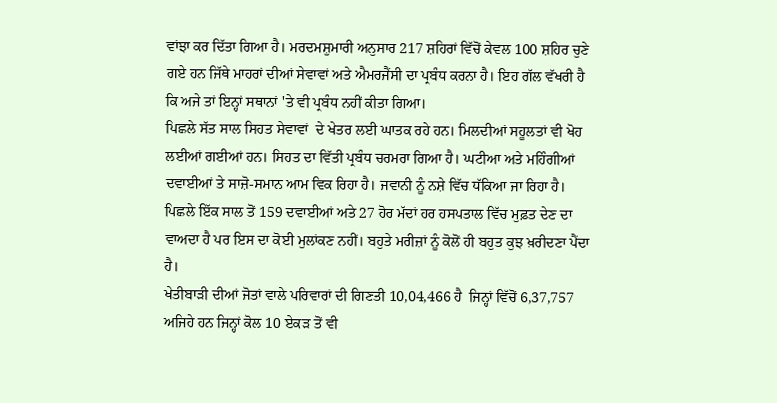ਵਾਂਝਾ ਕਰ ਦਿੱਤਾ ਗਿਆ ਹੈ। ਮਰਦਮਸ਼ੁਮਾਰੀ ਅਨੁਸਾਰ 217 ਸ਼ਹਿਰਾਂ ਵਿੱਚੋਂ ਕੇਵਲ 100 ਸ਼ਹਿਰ ਚੁਣੇ ਗਏ ਹਨ ਜਿੱਥੇ ਮਾਹਰਾਂ ਦੀਆਂ ਸੇਵਾਵਾਂ ਅਤੇ ਐਮਰਜੈਂਸੀ ਦਾ ਪ੍ਰਬੰਧ ਕਰਨਾ ਹੈ। ਇਹ ਗੱਲ ਵੱਖਰੀ ਹੈ ਕਿ ਅਜੇ ਤਾਂ ਇਨ੍ਹਾਂ ਸਥਾਨਾਂ 'ਤੇ ਵੀ ਪ੍ਰਬੰਧ ਨਹੀਂ ਕੀਤਾ ਗਿਆ।
ਪਿਛਲੇ ਸੱਤ ਸਾਲ ਸਿਹਤ ਸੇਵਾਵਾਂ  ਦੇ ਖੇਤਰ ਲਈ ਘਾਤਕ ਰਹੇ ਹਨ। ਮਿਲਦੀਆਂ ਸਹੂਲਤਾਂ ਵੀ ਖੋਹ ਲਈਆਂ ਗਈਆਂ ਹਨ। ਸਿਹਤ ਦਾ ਵਿੱਤੀ ਪ੍ਰਬੰਧ ਚਰਮਰਾ ਗਿਆ ਹੈ। ਘਟੀਆ ਅਤੇ ਮਹਿੰਗੀਆਂ ਦਵਾਈਆਂ ਤੇ ਸਾਜ਼ੋ-ਸਮਾਨ ਆਮ ਵਿਕ ਰਿਹਾ ਹੈ। ਜਵਾਨੀ ਨੂੰ ਨਸ਼ੇ ਵਿੱਚ ਧੱਕਿਆ ਜਾ ਰਿਹਾ ਹੈ। ਪਿਛਲੇ ਇੱਕ ਸਾਲ ਤੋਂ 159 ਦਵਾਈਆਂ ਅਤੇ 27 ਹੋਰ ਮੱਦਾਂ ਹਰ ਹਸਪਤਾਲ ਵਿੱਚ ਮੁਫ਼ਤ ਦੇਣ ਦਾ ਵਾਅਦਾ ਹੈ ਪਰ ਇਸ ਦਾ ਕੋਈ ਮੁਲਾਂਕਣ ਨਹੀਂ। ਬਹੁਤੇ ਮਰੀਜ਼ਾਂ ਨੂੰ ਕੋਲੋਂ ਹੀ ਬਹੁਤ ਕੁਝ ਖ਼ਰੀਦਣਾ ਪੈਂਦਾ ਹੈ।
ਖੇਤੀਬਾੜੀ ਦੀਆਂ ਜੋਤਾਂ ਵਾਲੇ ਪਰਿਵਾਰਾਂ ਦੀ ਗਿਣਤੀ 10,04,466 ਹੈ  ਜਿਨ੍ਹਾਂ ਵਿੱਚੋਂ 6,37,757 ਅਜਿਹੇ ਹਨ ਜਿਨ੍ਹਾਂ ਕੋਲ 10 ਏਕੜ ਤੋਂ ਵੀ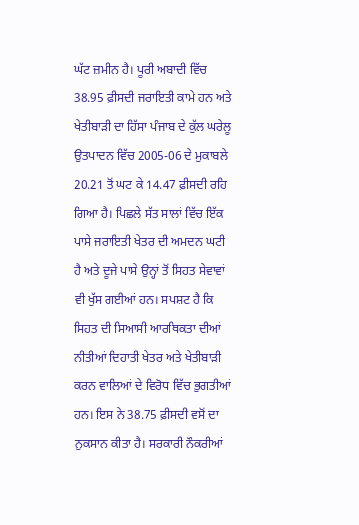ਘੱਟ ਜ਼ਮੀਨ ਹੈ। ਪੂਰੀ ਅਬਾਦੀ ਵਿੱਚ 38.95 ਫ਼ੀਸਦੀ ਜਰਾਇਤੀ ਕਾਮੇ ਹਨ ਅਤੇ ਖੇਤੀਬਾੜੀ ਦਾ ਹਿੱਸਾ ਪੰਜਾਬ ਦੇ ਕੁੱਲ ਘਰੇਲੂ ਉਤਪਾਦਨ ਵਿੱਚ 2005-06 ਦੇ ਮੁਕਾਬਲੇ 20.21 ਤੋਂ ਘਟ ਕੇ 14.47 ਫ਼ੀਸਦੀ ਰਹਿ ਗਿਆ ਹੈ। ਪਿਛਲੇ ਸੱਤ ਸਾਲਾਂ ਵਿੱਚ ਇੱਕ ਪਾਸੇ ਜਰਾਇਤੀ ਖੇਤਰ ਦੀ ਅਮਦਨ ਘਟੀ ਹੈ ਅਤੇ ਦੂਜੇ ਪਾਸੇ ਉਨ੍ਹਾਂ ਤੋਂ ਸਿਹਤ ਸੇਵਾਵਾਂ ਵੀ ਖੁੱਸ ਗਈਆਂ ਹਨ। ਸਪਸ਼ਟ ਹੈ ਕਿ ਸਿਹਤ ਦੀ ਸਿਆਸੀ ਆਰਥਿਕਤਾ ਦੀਆਂ ਨੀਤੀਆਂ ਦਿਹਾਤੀ ਖੇਤਰ ਅਤੇ ਖੇਤੀਬਾੜੀ ਕਰਨ ਵਾਲਿਆਂ ਦੇ ਵਿਰੋਧ ਵਿੱਚ ਭੁਗਤੀਆਂ ਹਨ। ਇਸ ਨੇ 38.75 ਫ਼ੀਸਦੀ ਵਸੋਂ ਦਾ ਨੁਕਸਾਨ ਕੀਤਾ ਹੈ। ਸਰਕਾਰੀ ਨੌਕਰੀਆਂ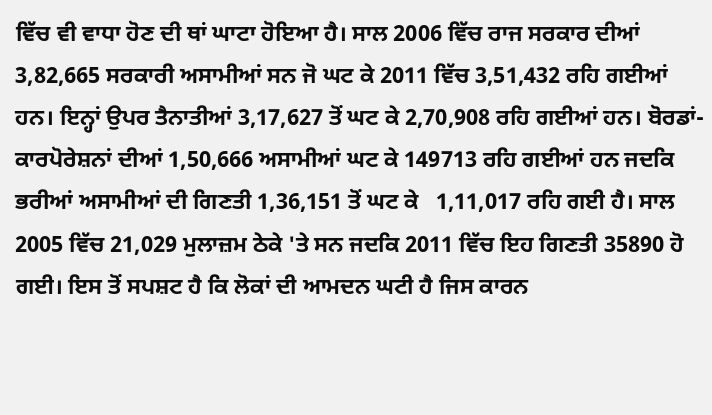ਵਿੱਚ ਵੀ ਵਾਧਾ ਹੋਣ ਦੀ ਥਾਂ ਘਾਟਾ ਹੋਇਆ ਹੈ। ਸਾਲ 2006 ਵਿੱਚ ਰਾਜ ਸਰਕਾਰ ਦੀਆਂ 3,82,665 ਸਰਕਾਰੀ ਅਸਾਮੀਆਂ ਸਨ ਜੋ ਘਟ ਕੇ 2011 ਵਿੱਚ 3,51,432 ਰਹਿ ਗਈਆਂ ਹਨ। ਇਨ੍ਹਾਂ ਉਪਰ ਤੈਨਾਤੀਆਂ 3,17,627 ਤੋਂ ਘਟ ਕੇ 2,70,908 ਰਹਿ ਗਈਆਂ ਹਨ। ਬੋਰਡਾਂ-ਕਾਰਪੋਰੇਸ਼ਨਾਂ ਦੀਆਂ 1,50,666 ਅਸਾਮੀਆਂ ਘਟ ਕੇ 149713 ਰਹਿ ਗਈਆਂ ਹਨ ਜਦਕਿ ਭਰੀਆਂ ਅਸਾਮੀਆਂ ਦੀ ਗਿਣਤੀ 1,36,151 ਤੋਂ ਘਟ ਕੇ   1,11,017 ਰਹਿ ਗਈ ਹੈ। ਸਾਲ 2005 ਵਿੱਚ 21,029 ਮੁਲਾਜ਼ਮ ਠੇਕੇ 'ਤੇ ਸਨ ਜਦਕਿ 2011 ਵਿੱਚ ਇਹ ਗਿਣਤੀ 35890 ਹੋ ਗਈ। ਇਸ ਤੋਂ ਸਪਸ਼ਟ ਹੈ ਕਿ ਲੋਕਾਂ ਦੀ ਆਮਦਨ ਘਟੀ ਹੈ ਜਿਸ ਕਾਰਨ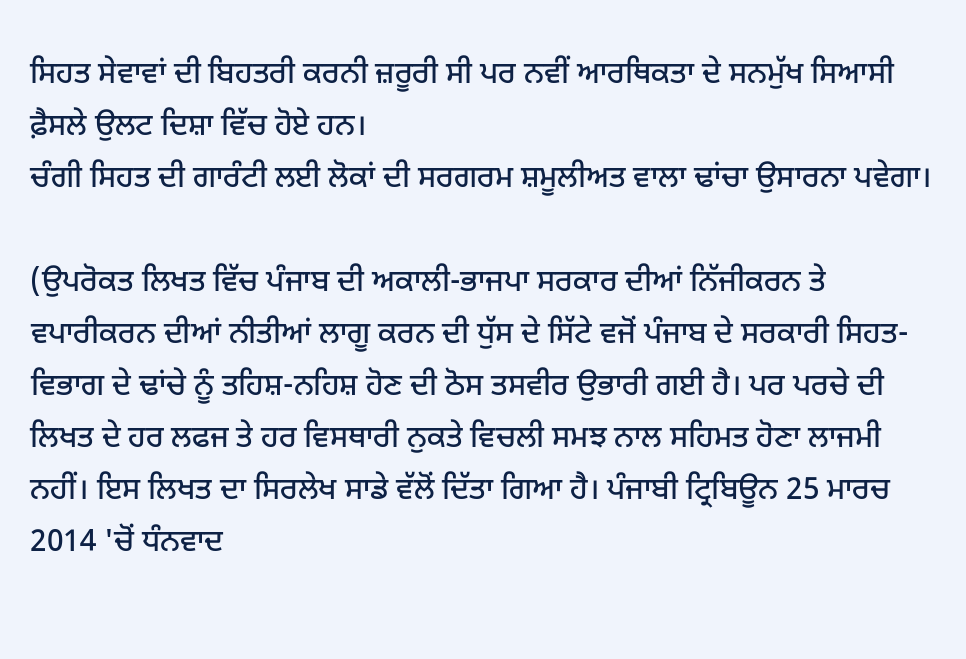ਸਿਹਤ ਸੇਵਾਵਾਂ ਦੀ ਬਿਹਤਰੀ ਕਰਨੀ ਜ਼ਰੂਰੀ ਸੀ ਪਰ ਨਵੀਂ ਆਰਥਿਕਤਾ ਦੇ ਸਨਮੁੱਖ ਸਿਆਸੀ ਫ਼ੈਸਲੇ ਉਲਟ ਦਿਸ਼ਾ ਵਿੱਚ ਹੋਏ ਹਨ।
ਚੰਗੀ ਸਿਹਤ ਦੀ ਗਾਰੰਟੀ ਲਈ ਲੋਕਾਂ ਦੀ ਸਰਗਰਮ ਸ਼ਮੂਲੀਅਤ ਵਾਲਾ ਢਾਂਚਾ ਉਸਾਰਨਾ ਪਵੇਗਾ।

(ਉਪਰੋਕਤ ਲਿਖਤ ਵਿੱਚ ਪੰਜਾਬ ਦੀ ਅਕਾਲੀ-ਭਾਜਪਾ ਸਰਕਾਰ ਦੀਆਂ ਨਿੱਜੀਕਰਨ ਤੇ ਵਪਾਰੀਕਰਨ ਦੀਆਂ ਨੀਤੀਆਂ ਲਾਗੂ ਕਰਨ ਦੀ ਧੁੱਸ ਦੇ ਸਿੱਟੇ ਵਜੋਂ ਪੰਜਾਬ ਦੇ ਸਰਕਾਰੀ ਸਿਹਤ-ਵਿਭਾਗ ਦੇ ਢਾਂਚੇ ਨੂੰ ਤਹਿਸ਼-ਨਹਿਸ਼ ਹੋਣ ਦੀ ਠੋਸ ਤਸਵੀਰ ਉਭਾਰੀ ਗਈ ਹੈ। ਪਰ ਪਰਚੇ ਦੀ ਲਿਖਤ ਦੇ ਹਰ ਲਫਜ ਤੇ ਹਰ ਵਿਸਥਾਰੀ ਨੁਕਤੇ ਵਿਚਲੀ ਸਮਝ ਨਾਲ ਸਹਿਮਤ ਹੋਣਾ ਲਾਜਮੀ ਨਹੀਂ। ਇਸ ਲਿਖਤ ਦਾ ਸਿਰਲੇਖ ਸਾਡੇ ਵੱਲੋਂ ਦਿੱਤਾ ਗਿਆ ਹੈ। ਪੰਜਾਬੀ ਟ੍ਰਿਬਿਊਨ 25 ਮਾਰਚ 2014 'ਚੋਂ ਧੰਨਵਾਦ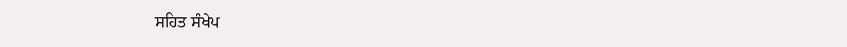ਸਹਿਤ ਸੰਖੇਪ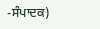-ਸੰਪਾਦਕ)